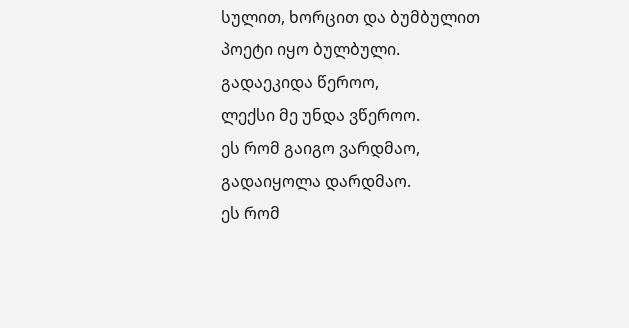სულით, ხორცით და ბუმბულით
პოეტი იყო ბულბული.
გადაეკიდა წეროო,
ლექსი მე უნდა ვწეროო.
ეს რომ გაიგო ვარდმაო,
გადაიყოლა დარდმაო.
ეს რომ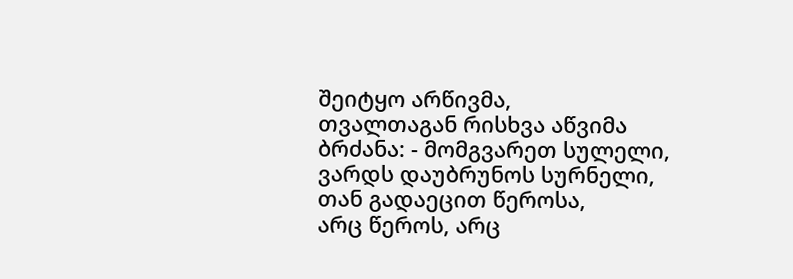შეიტყო არწივმა,
თვალთაგან რისხვა აწვიმა
ბრძანა: - მომგვარეთ სულელი,
ვარდს დაუბრუნოს სურნელი,
თან გადაეცით წეროსა,
არც წეროს, არც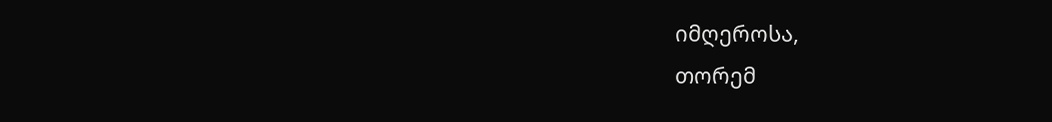იმღეროსა,
თორემ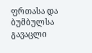ფრთასა და ბუმბულსა
გავაცლი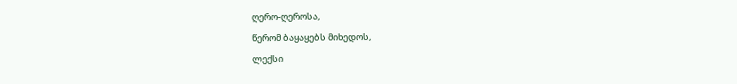ღერო-ღეროსა,
წერომ ბაყაყებს მიხედოს,
ლექსი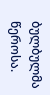ბულბულმა წეროსა.